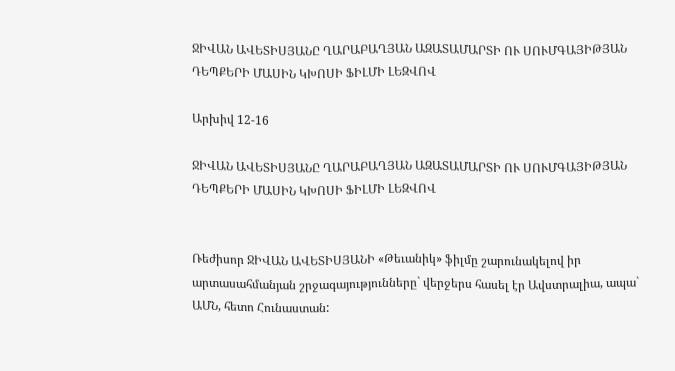ՋԻՎԱՆ ԱՎԵՏԻՍՅԱՆԸ ՂԱՐԱԲԱՂՅԱՆ ԱԶԱՏԱՄԱՐՏԻ ՈՒ ՍՈՒՄԳԱՅԻԹՅԱՆ ԴԵՊՔԵՐԻ ՄԱՍԻՆ ԿԽՈՍԻ ՖԻԼՄԻ ԼԵԶՎՈՎ

Արխիվ 12-16

ՋԻՎԱՆ ԱՎԵՏԻՍՅԱՆԸ ՂԱՐԱԲԱՂՅԱՆ ԱԶԱՏԱՄԱՐՏԻ ՈՒ ՍՈՒՄԳԱՅԻԹՅԱՆ ԴԵՊՔԵՐԻ ՄԱՍԻՆ ԿԽՈՍԻ ՖԻԼՄԻ ԼԵԶՎՈՎ


Ռեժիսոր ՋԻՎԱՆ ԱՎԵՏԻՍՅԱՆԻ «Թեւանիկ» ֆիլմը շարունակելով իր արտասահմանյան շրջագայությունները` վերջերս հասել էր Ավստրալիա, ապա` ԱՄՆ, հետո Հունաստան: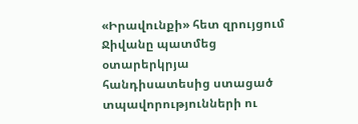«Իրավունքի» հետ զրույցում Ջիվանը պատմեց օտարերկրյա հանդիսատեսից ստացած տպավորությունների ու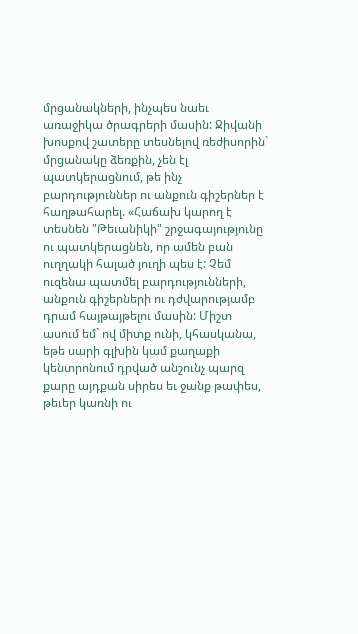մրցանակների, ինչպես նաեւ առաջիկա ծրագրերի մասին: Ջիվանի խոսքով շատերը տեսնելով ռեժիսորին` մրցանակը ձեռքին, չեն էլ պատկերացնում, թե ինչ բարդություններ ու անքուն գիշերներ է հաղթահարել. «Հաճախ կարող է տեսնեն "Թեւանիկի" շրջագայությունը ու պատկերացնեն, որ ամեն բան ուղղակի հալած յուղի պես է: Չեմ ուզենա պատմել բարդությունների, անքուն գիշերների ու դժվարությամբ դրամ հայթայթելու մասին: Միշտ ասում եմ` ով միտք ունի, կհասկանա, եթե սարի գլխին կամ քաղաքի կենտրոնում դրված անշունչ պարզ քարը այդքան սիրես եւ ջանք թափես, թեւեր կառնի ու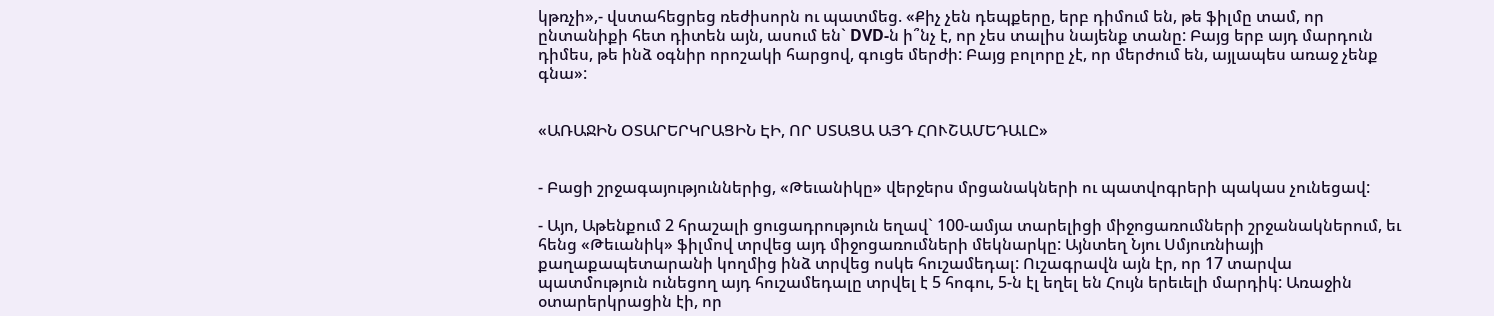կթռչի»,- վստահեցրեց ռեժիսորն ու պատմեց. «Քիչ չեն դեպքերը, երբ դիմում են, թե ֆիլմը տամ, որ ընտանիքի հետ դիտեն այն, ասում են` DVD-ն ի՞նչ է, որ չես տալիս նայենք տանը: Բայց երբ այդ մարդուն դիմես, թե ինձ օգնիր որոշակի հարցով, գուցե մերժի: Բայց բոլորը չէ, որ մերժում են, այլապես առաջ չենք գնա»:


«ԱՌԱՋԻՆ ՕՏԱՐԵՐԿՐԱՑԻՆ ԷԻ, ՈՐ ՍՏԱՑԱ ԱՅԴ ՀՈՒՇԱՄԵԴԱԼԸ»


- Բացի շրջագայություններից, «Թեւանիկը» վերջերս մրցանակների ու պատվոգրերի պակաս չունեցավ:

- Այո, Աթենքում 2 հրաշալի ցուցադրություն եղավ` 100-ամյա տարելիցի միջոցառումների շրջանակներում, եւ հենց «Թեւանիկ» ֆիլմով տրվեց այդ միջոցառումների մեկնարկը: Այնտեղ Նյու Սմյուռնիայի քաղաքապետարանի կողմից ինձ տրվեց ոսկե հուշամեդալ: Ուշագրավն այն էր, որ 17 տարվա պատմություն ունեցող այդ հուշամեդալը տրվել է 5 հոգու, 5-ն էլ եղել են Հույն երեւելի մարդիկ: Առաջին օտարերկրացին էի, որ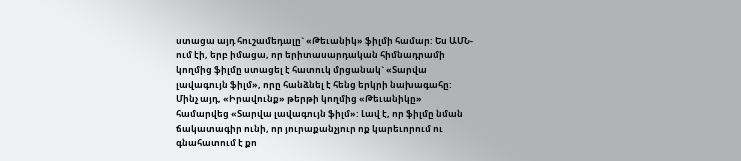ստացա այդ հուշամեդալը` «Թեւանիկ» ֆիլմի համար: Ես ԱՄՆ-ում էի, երբ իմացա, որ երիտասարդական հիմնադրամի կողմից ֆիլմը ստացել է հատուկ մրցանակ` «Տարվա լավագույն ֆիլմ», որը հանձնել է հենց երկրի նախագահը: Մինչ այդ, «Իրավունք» թերթի կողմից «Թեւանիկը» համարվեց «Տարվա լավագույն ֆիլմ»: Լավ է, որ ֆիլմը նման ճակատագիր ունի, որ յուրաքանչյուր ոք կարեւորում ու գնահատում է քո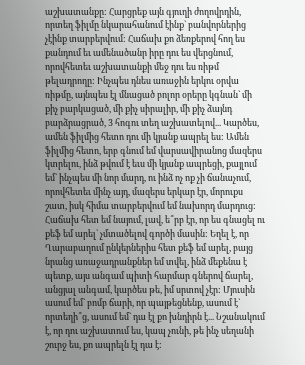աշխատանքը: Հարցրեք այն գյուղի ժողովրդին, որտեղ ֆիլմը նկարահանում էինք` բանվորներից չէինք տարբերվում: Հաճախ քո ձեռքերով հող ես քանդում եւ ամենածանր իրը դու ես վերցնում, որովհետեւ աշխատանքի մեջ դու ես ռիթմ թելադրողը: Ինչպես դնես առաջին երկու օրվա ռիթմը, այնպես էլ մնացած բոլոր օրերը կգնան` մի քիչ բարկացած, մի քիչ սիրալիր, մի քիչ ձայնդ բարձրացրած, 3 հոգու տեղ աշխատելով... Կարծես, ամեն ֆիլմից հետո դու մի կյանք ապրել ես: Ամեն ֆիլմից հետո, երբ գնում եմ վարսավիրանոց մազերս կտրելու, ինձ թվում է եւս մի կյանք ապրեցի, քայլում եմ` ինչպես մի նոր մարդ, ու ինձ ոչ ոք չի ճանաչում, որովհետեւ մինչ այդ, մազերս երկար էր, մորուքս շատ, իսկ հիմա տարբերվում եմ նախորդ մարդուց: Հաճախ հետ եմ նայում, լավ, ե՞րբ էր, որ ես գնացել ու քեֆ եմ արել` չմտածելով գործի մասին: Եղել է, որ Ղարաբաղում ընկերներիս հետ քեֆ եմ արել, բայց նրանց առաջադրանքներ եմ տվել, ինձ մեքենա է պետք, այս անգամ պիտի հարմար գներով ճարել, անցյալ անգամ, կարծես թե, իմ սրտով չէր: Մյուսին ասում եմ` բոմբ ճարի, որ պայթեցնենք, ասում է` որտեղի՞ց, ասում եմ` դա էլ քո խնդիրն է... Նշանակում է, որ դու աշխատում ես, կապ չունի, թե ինչ սեղանի շուրջ ես, քո ապրելն էլ դա է: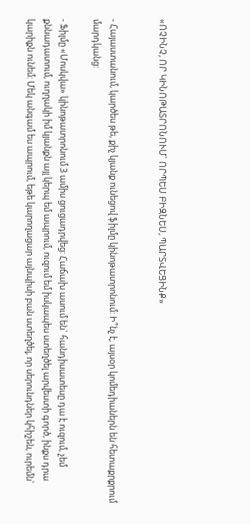«ՈՉԻՆՉ, ՈՐ ԿԻՆՈԹԱՏՐՈՆՈՒՄ` ՈՐՊԵՍ ԲԻԶՆԵՍ, ՊԱՐՏՎԵՑԻՆՔ»


- Հայաստանում, կարծես թե, քիչ կյանք ունեցով ֆիլմը կինոթատրոնում: Ի՞նչ է, այսօր կոմեդիաներն են հետաքրքրում մարդկանց:

- Ֆիլմը «Մոսկվա» կինոթատրոնում 3 ամիս ցուցադրվեց: Հաճախ ասում են` հանդիսատեսը դա է ուզում, չեմ քննադատում, ուղղակի իմ կյանքն այլ կերպ եմ ապրում, ուզում եմ իսկապես ստեղծել արվեստի գործ, ինքս դրա կարիքն ունեմ: Մեկ անգամ ես ապրում, եթե կարողացար այնպիսի բան ստեղծել, որ սերունդներ կհիշեն, ուրեմն`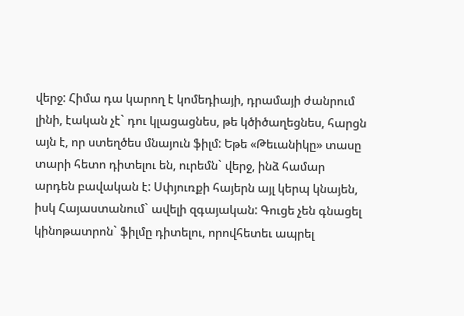վերջ: Հիմա դա կարող է կոմեդիայի, դրամայի ժանրում լինի, էական չէ` դու կլացացնես, թե կծիծաղեցնես, հարցն այն է, որ ստեղծես մնայուն ֆիլմ: Եթե «Թեւանիկը» տասը տարի հետո դիտելու են, ուրեմն` վերջ, ինձ համար արդեն բավական է: Սփյուռքի հայերն այլ կերպ կնայեն, իսկ Հայաստանում` ավելի զգայական: Գուցե չեն գնացել կինոթատրոն` ֆիլմը դիտելու, որովհետեւ ապրել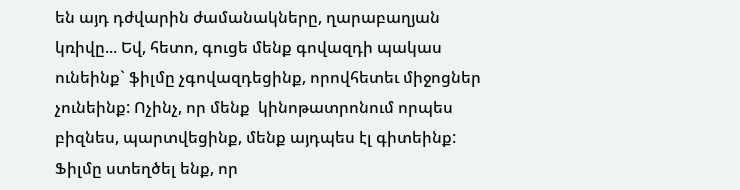են այդ դժվարին ժամանակները, ղարաբաղյան կռիվը... Եվ, հետո, գուցե մենք գովազդի պակաս ունեինք` ֆիլմը չգովազդեցինք, որովհետեւ միջոցներ չունեինք: Ոչինչ, որ մենք  կինոթատրոնում որպես բիզնես, պարտվեցինք, մենք այդպես էլ գիտեինք: Ֆիլմը ստեղծել ենք, որ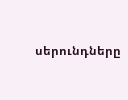սերունդները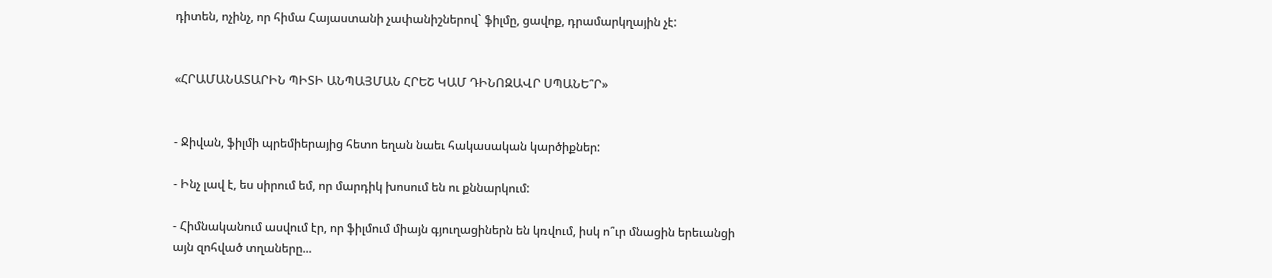դիտեն, ոչինչ, որ հիմա Հայաստանի չափանիշներով` ֆիլմը, ցավոք, դրամարկղային չէ:


«ՀՐԱՄԱՆԱՏԱՐԻՆ ՊԻՏԻ ԱՆՊԱՅՄԱՆ ՀՐԵՇ ԿԱՄ ԴԻՆՈԶԱՎՐ ՍՊԱՆԵ՞Ր»


- Ջիվան, ֆիլմի պրեմիերայից հետո եղան նաեւ հակասական կարծիքներ:

- Ինչ լավ է, ես սիրում եմ, որ մարդիկ խոսում են ու քննարկում:

- Հիմնականում ասվում էր, որ ֆիլմում միայն գյուղացիներն են կռվում, իսկ ո՞ւր մնացին երեւանցի այն զոհված տղաները...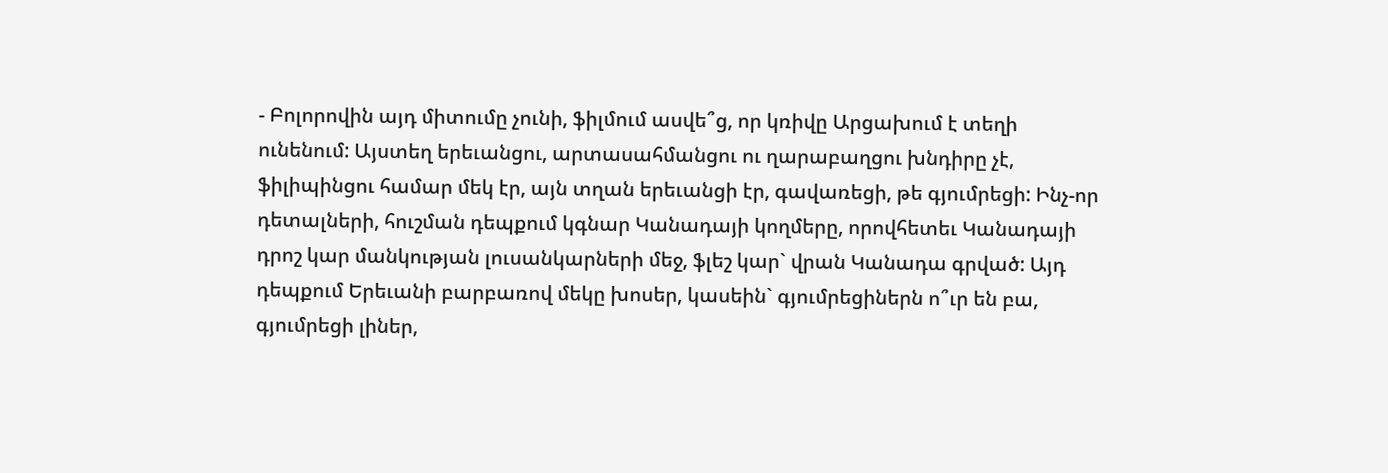- Բոլորովին այդ միտումը չունի, ֆիլմում ասվե՞ց, որ կռիվը Արցախում է տեղի ունենում: Այստեղ երեւանցու, արտասահմանցու ու ղարաբաղցու խնդիրը չէ, ֆիլիպինցու համար մեկ էր, այն տղան երեւանցի էր, գավառեցի, թե գյումրեցի: Ինչ-որ դետալների, հուշման դեպքում կգնար Կանադայի կողմերը, որովհետեւ Կանադայի դրոշ կար մանկության լուսանկարների մեջ, ֆլեշ կար` վրան Կանադա գրված: Այդ դեպքում Երեւանի բարբառով մեկը խոսեր, կասեին` գյումրեցիներն ո՞ւր են բա, գյումրեցի լիներ,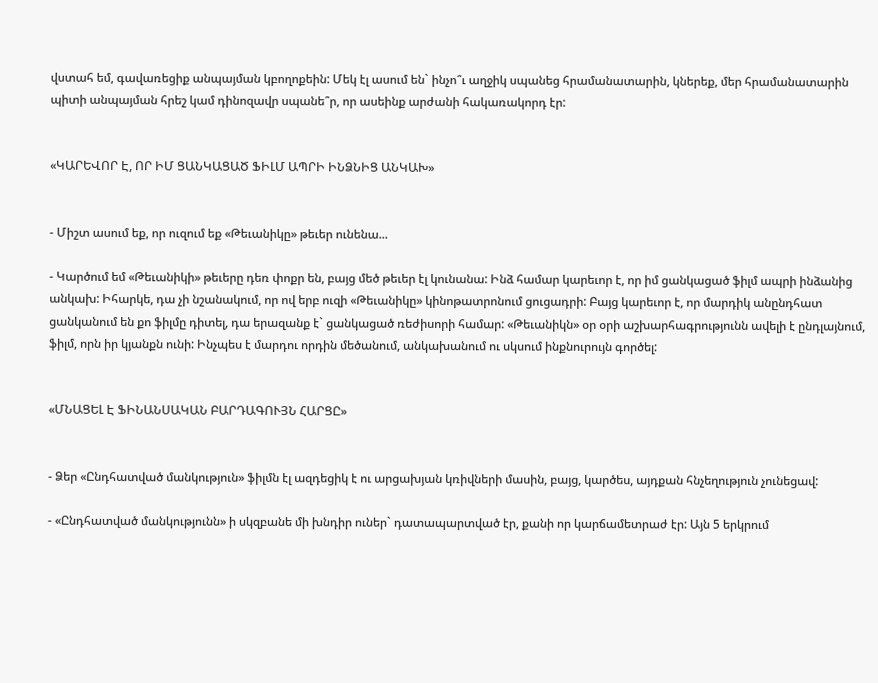վստահ եմ, գավառեցիք անպայման կբողոքեին: Մեկ էլ ասում են` ինչո՞ւ աղջիկ սպանեց հրամանատարին, կներեք, մեր հրամանատարին պիտի անպայման հրեշ կամ դինոզավր սպանե՞ր, որ ասեինք արժանի հակառակորդ էր:


«ԿԱՐԵՎՈՐ Է, ՈՐ ԻՄ ՑԱՆԿԱՑԱԾ ՖԻԼՄ ԱՊՐԻ ԻՆՁՆԻՑ ԱՆԿԱԽ»


- Միշտ ասում եք, որ ուզում եք «Թեւանիկը» թեւեր ունենա...

- Կարծում եմ «Թեւանիկի» թեւերը դեռ փոքր են, բայց մեծ թեւեր էլ կունանա: Ինձ համար կարեւոր է, որ իմ ցանկացած ֆիլմ ապրի ինձանից անկախ: Իհարկե, դա չի նշանակում, որ ով երբ ուզի «Թեւանիկը» կինոթատրոնում ցուցադրի: Բայց կարեւոր է, որ մարդիկ անընդհատ ցանկանում են քո ֆիլմը դիտել, դա երազանք է` ցանկացած ռեժիսորի համար: «Թեւանիկն» օր օրի աշխարհագրությունն ավելի է ընդլայնում, ֆիլմ, որն իր կյանքն ունի: Ինչպես է մարդու որդին մեծանում, անկախանում ու սկսում ինքնուրույն գործել:


«ՄՆԱՑԵԼ Է ՖԻՆԱՆՍԱԿԱՆ ԲԱՐԴԱԳՈՒՅՆ ՀԱՐՑԸ»


- Ձեր «Ընդհատված մանկություն» ֆիլմն էլ ազդեցիկ է ու արցախյան կռիվների մասին, բայց, կարծես, այդքան հնչեղություն չունեցավ:

- «Ընդհատված մանկությունն» ի սկզբանե մի խնդիր ուներ` դատապարտված էր, քանի որ կարճամետրաժ էր: Այն 5 երկրում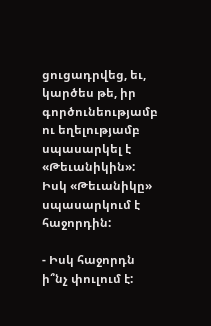ցուցադրվեց, եւ, կարծես թե, իր գործունեությամբ ու եղելությամբ սպասարկել է «Թեւանիկին»: Իսկ «Թեւանիկը» սպասարկում է  հաջորդին:

- Իսկ հաջորդն ի՞նչ փուլում է: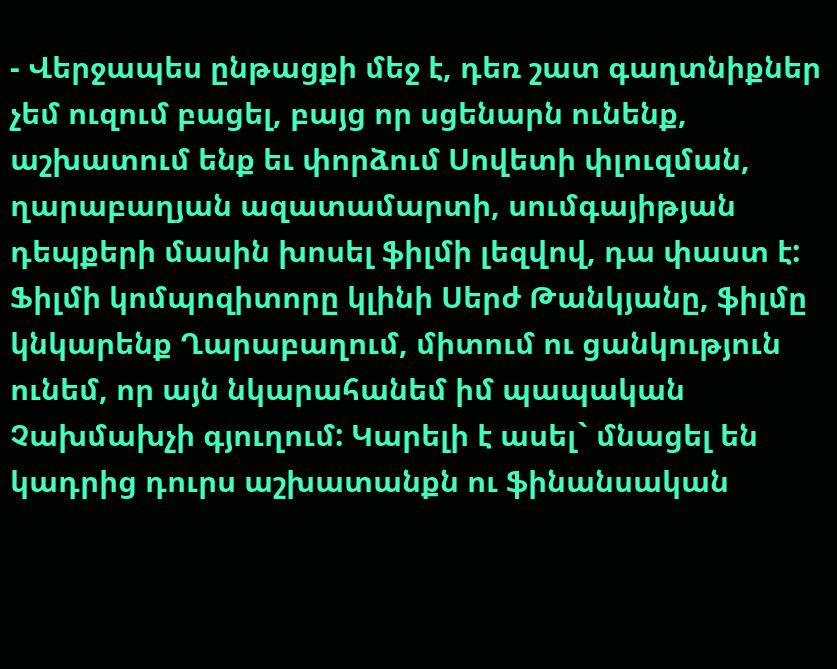- Վերջապես ընթացքի մեջ է, դեռ շատ գաղտնիքներ չեմ ուզում բացել, բայց որ սցենարն ունենք, աշխատում ենք եւ փորձում Սովետի փլուզման, ղարաբաղյան ազատամարտի, սումգայիթյան դեպքերի մասին խոսել ֆիլմի լեզվով, դա փաստ է: Ֆիլմի կոմպոզիտորը կլինի Սերժ Թանկյանը, ֆիլմը կնկարենք Ղարաբաղում, միտում ու ցանկություն ունեմ, որ այն նկարահանեմ իմ պապական Չախմախչի գյուղում: Կարելի է ասել` մնացել են կադրից դուրս աշխատանքն ու ֆինանսական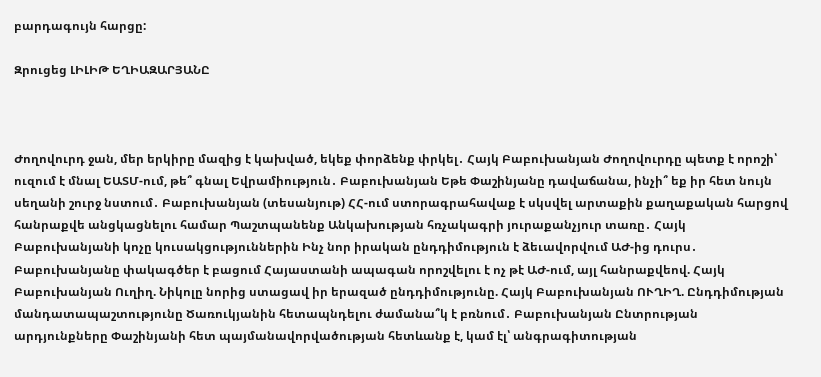բարդագույն հարցը:

Զրուցեց ԼԻԼԻԹ ԵՂԻԱԶԱՐՅԱՆԸ



Ժողովուրդ ջան, մեր երկիրը մազից է կախված, եկեք փորձենք փրկել․ Հայկ Բաբուխանյան Ժողովուրդը պետք է որոշի՝ ուզում է մնալ ԵԱՏՄ-ում, թե՞ գնալ Եվրամիություն․ Բաբուխանյան Եթե Փաշինյանը դավաճանա, ինչի՞ եք իր հետ նույն սեղանի շուրջ նստում․ Բաբուխանյան (տեսանյութ) ՀՀ-ում ստորագրահավաք է սկսվել արտաքին քաղաքական հարցով հանրաքվե անցկացնելու համար Պաշտպանենք Անկախության հռչակագրի յուրաքանչյուր տառը․ Հայկ Բաբուխանյանի կոչը կուսակցություններին Ինչ նոր իրական ընդդիմություն է ձեւավորվում ԱԺ-ից դուրս․ Բաբուխանյանը փակագծեր է բացում Հայաստանի ապագան որոշվելու է ոչ թէ ԱԺ-ում, այլ հանրաքվեով. Հայկ Բաբուխանյան Ուղիղ. Նիկոլը նորից ստացավ իր երազած ընդդիմությունը. Հայկ Բաբուխանյան ՈՒՂԻՂ. Ընդդիմության մանդատապաշտությունը Ծառուկյանին հետապնդելու ժամանա՞կ է բռնում․ Բաբուխանյան Ընտրության արդյունքները Փաշինյանի հետ պայմանավորվածության հետևանք է, կամ էլ՝ անգրագիտության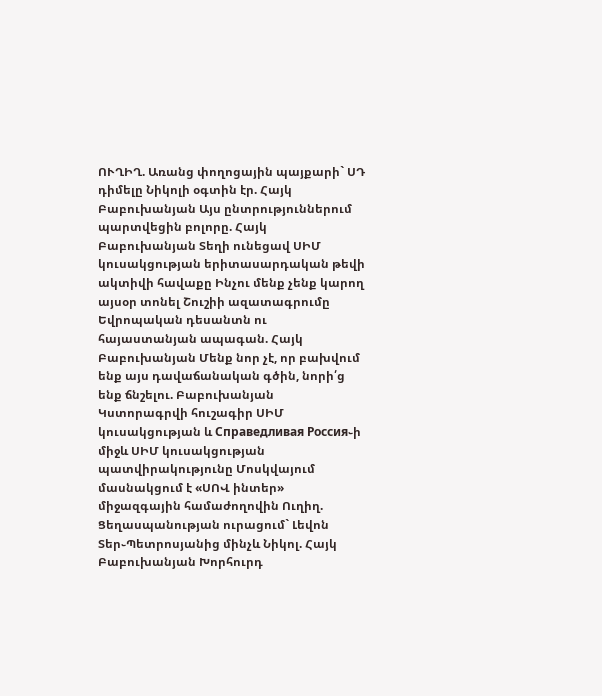ՈՒՂԻՂ. Առանց փողոցային պայքարի` ՍԴ դիմելը Նիկոլի օգտին էր. Հայկ Բաբուխանյան Այս ընտրություններում պարտվեցին բոլորը. Հայկ Բաբուխանյան Տեղի ունեցավ ՍԻՄ կուսակցության երիտասարդական թեվի ակտիվի հավաքը Ինչու մենք չենք կարող այսօր տոնել Շուշիի ազատագրումը Եվրոպական դեսանտն ու հայաստանյան ապագան. Հայկ Բաբուխանյան Մենք նոր չէ, որ բախվում ենք այս դավաճանական գծին, նորի՛ց ենք ճնշելու. Բաբուխանյան Կստորագրվի հուշագիր ՍԻՄ կուսակցության և Справедливая Россия֊ի միջև ՍԻՄ կուսակցության պատվիրակությունը Մոսկվայում մասնակցում է «ՍՈՎ ինտեր» միջազգային համաժողովին Ուղիղ. Ցեղասպանության ուրացում` Լեվոն Տեր֊Պետրոսյանից մինչև Նիկոլ. Հայկ Բաբուխանյան Խորհուրդ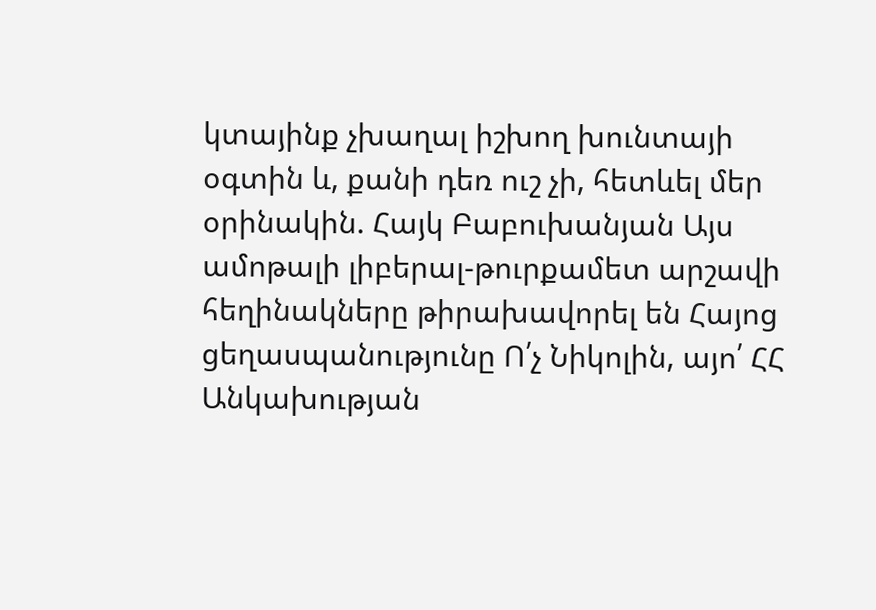կտայինք չխաղալ իշխող խունտայի օգտին և, քանի դեռ ուշ չի, հետևել մեր օրինակին. Հայկ Բաբուխանյան Այս ամոթալի լիբերալ-թուրքամետ արշավի հեղինակները թիրախավորել են Հայոց ցեղասպանությունը Ո՛չ Նիկոլին, այո՛ ՀՀ Անկախության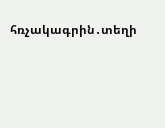հռչակագրին․տեղի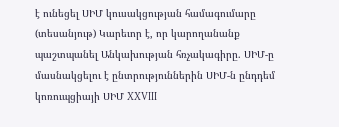է ունեցել ՍԻՄ կուսակցության համագումարը (տեսանյութ) Կարեւոր է, որ կարողանանք պաշտպանել Անկախության հռչակագիրը. ՍԻՄ-ը մասնակցելու է ընտրություններին ՍԻՄ-ն ընդդեմ կոռուպցիայի ՍԻՄ XXVIII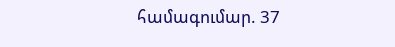համագումար. 37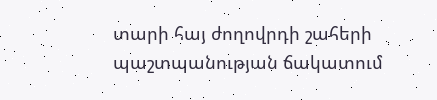տարի հայ ժողովրդի շահերի պաշտպանության ճակատում